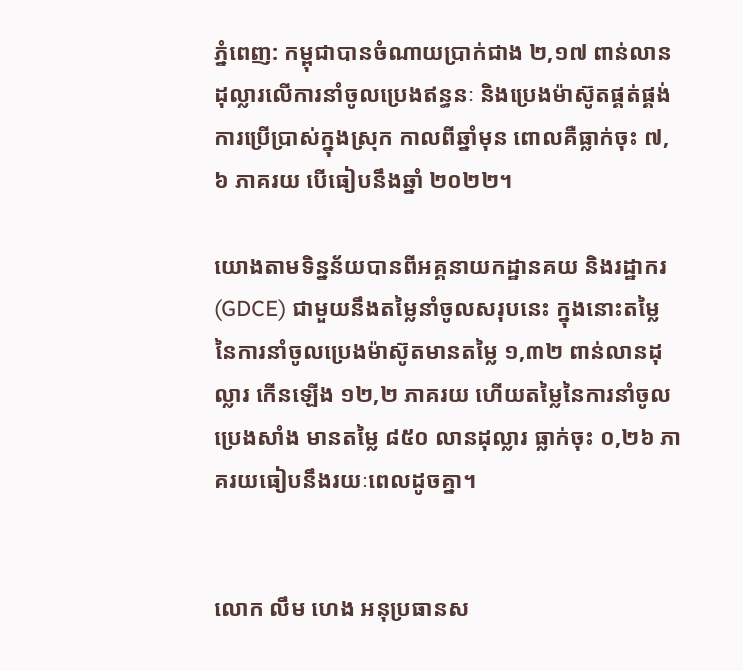ភ្នំពេញ: កម្ពុជាបានចំណាយប្រាក់ជាង ២,១៧ ពាន់លានដុល្លារលើការនាំចូលប្រេងឥន្ធនៈ និងប្រេងម៉ាស៊ូតផ្គត់ផ្គង់ការប្រើប្រាស់ក្នុងស្រុក កាលពីឆ្នាំមុន ពោលគឺធ្លាក់ចុះ ៧,៦ ភាគរយ បើធៀបនឹងឆ្នាំ ២០២២។

យោងតាមទិន្នន័យបានពីអគ្គនាយកដ្ឋានគយ និងរដ្ឋាករ (GDCE) ជាមួយនឹងតម្លៃនាំចូលសរុបនេះ ក្នុងនោះតម្លៃនៃការនាំចូលប្រេងម៉ាស៊ូតមានតម្លៃ ១,៣២ ពាន់លានដុល្លារ កើនឡើង ១២,២ ភាគរយ ហើយតម្លៃនៃការនាំចូលប្រេងសាំង មានតម្លៃ ៨៥០ លានដុល្លារ ធ្លាក់ចុះ ០,២៦ ភាគរយធៀបនឹងរយៈពេលដូចគ្នា។


លោក លឹម ហេង អនុប្រធានស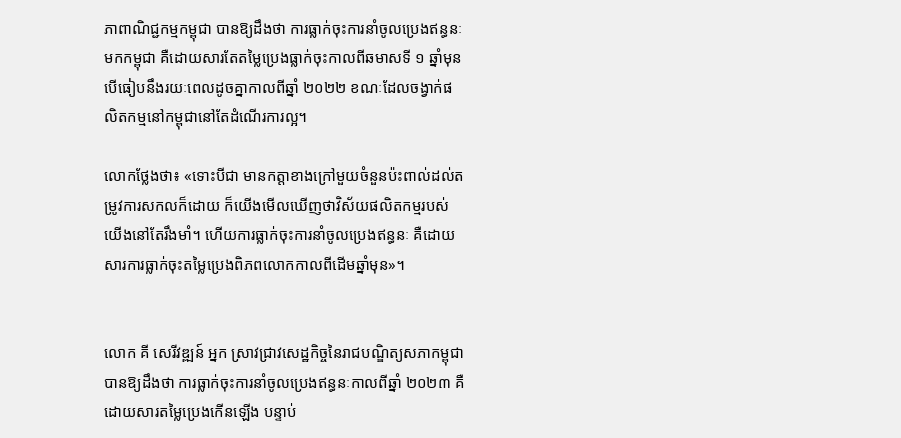ភាពាណិជ្ជកម្មកម្ពុជា បានឱ្យដឹងថា ការធ្លាក់ចុះការនាំចូលប្រេងឥន្ធនៈមកកម្ពុជា គឺដោយសារតែតម្លៃប្រេងធ្លាក់ចុះកាលពីឆមាសទី ១ ឆ្នាំមុន បើធៀបនឹងរយៈពេលដូចគ្នាកាលពីឆ្នាំ ២០២២ ខណៈដែលចង្វាក់ផលិតកម្មនៅកម្ពុជានៅតែដំណើរការល្អ។

លោកថ្លែងថា៖ «ទោះបីជា មានកត្តាខាងក្រៅមួយចំនួនប៉ះពាល់ដល់តម្រូវការសកលក៏ដោយ ក៏យើងមើលឃើញថាវិស័យផលិតកម្មរបស់យើងនៅតែរឹងមាំ។ ហើយការធ្លាក់ចុះការនាំចូលប្រេងឥន្ធនៈ គឺដោយសារការធ្លាក់ចុះតម្លៃប្រេងពិភពលោកកាលពីដើមឆ្នាំមុន»។


លោក គី សេរីវឌ្ឍន៍ អ្នក ស្រាវជ្រាវសេដ្ឋកិច្ចនៃរាជបណ្ឌិត្យសភាកម្ពុជា បានឱ្យដឹងថា ការធ្លាក់ចុះការនាំចូលប្រេងឥន្ធនៈកាលពីឆ្នាំ ២០២៣ គឺដោយសារតម្លៃប្រេងកើនឡើង បន្ទាប់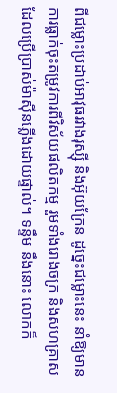ពីជម្លោះប្រដាប់អាវុធរវាងរុស្ស៊ី និងអ៊ុយក្រែន ដូច្នេះជម្លោះនេះ នាំឱ្យមានការធ្លាក់ចុះតម្រូវការពីវិស័យផលិតកម្ម រួមទាំងរោងចក្រ និងសហគ្រាសដែលប្រើប្រាស់ម៉ាស៊ីនភ្លើងដោយផ្ទាល់។ ទន្ទឹម នឹងនោះ លោកក៏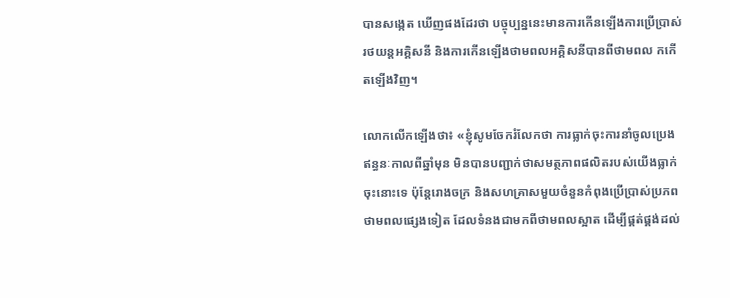បានសង្កេត ឃើញផងដែរថា បច្ចុប្បន្ននេះមានការកើនឡើងការប្រើប្រាស់រថយន្តអគ្គិសនី និងការកើនឡើងថាមពលអគ្គិសនីបានពីថាមពល កកើតឡើងវិញ។

លោកលើកឡើងថា៖ «ខ្ញុំសូមចែករំលែកថា ការធ្លាក់ចុះការនាំចូលប្រេងឥន្ធនៈកាលពីឆ្នាំមុន មិនបានបញ្ជាក់ថាសមត្ថភាពផលិតរបស់យើងធ្លាក់ចុះនោះទេ ប៉ុន្តែរោងចក្រ និងសហគ្រាសមួយចំនួនកំពុងប្រើប្រាស់ប្រភពថាមពលផ្សេងទៀត ដែលទំនងជាមកពីថាមពលស្អាត ដើម្បីផ្គត់ផ្គង់ដល់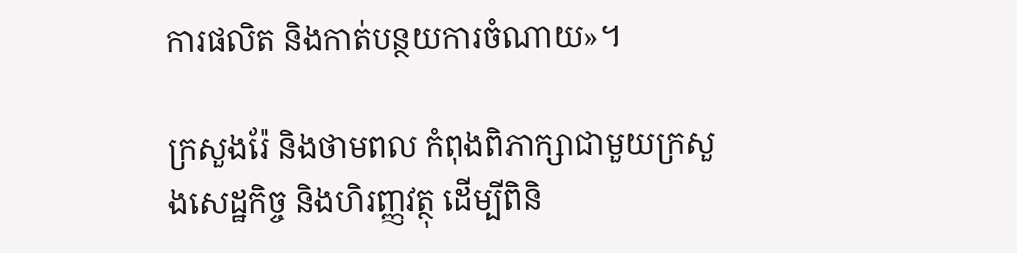ការផលិត និងកាត់បន្ថយការចំណាយ»។

ក្រសួងរ៉ែ និងថាមពល កំពុងពិភាក្សាជាមួយក្រសួងសេដ្ឋកិច្ច និងហិរញ្ញវត្ថុ ដើម្បីពិនិ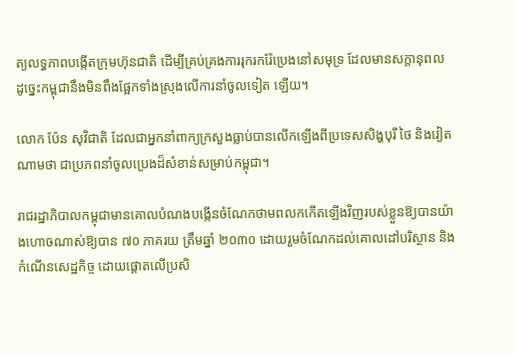ត្យលទ្ធភាពបង្កើតក្រុមហ៊ុនជាតិ ដើម្បីគ្រប់គ្រងការរុករករ៉ែប្រេងនៅសមុទ្រ ដែលមានសក្តានុពល ដូច្នេះកម្ពុជានឹងមិនពឹងផ្អែកទាំងស្រុងលើការនាំចូលទៀត ឡើយ។

លោក ប៉ែន សុវិជាតិ ដែលជាអ្នកនាំពាក្យក្រសួងធ្លាប់បានលើកឡើងពីប្រទេសសិង្ហបុរី ថៃ និងវៀតណាមថា ជាប្រភពនាំចូលប្រេងដ៏សំខាន់សម្រាប់កម្ពុជា។

រាជរដ្ឋាភិបាលកម្ពុជាមានគោលបំណងបង្កើនចំណែកថាមពលកកើតឡើងវិញរបស់ខ្លួនឱ្យបានយ៉ាងហោចណាស់ឱ្យបាន ៧០ ភាគរយ ត្រឹមឆ្នាំ ២០៣០ ដោយរួមចំណែកដល់គោលដៅបរិស្ថាន និងកំណើនសេដ្ឋកិច្ច ដោយផ្តោតលើប្រសិ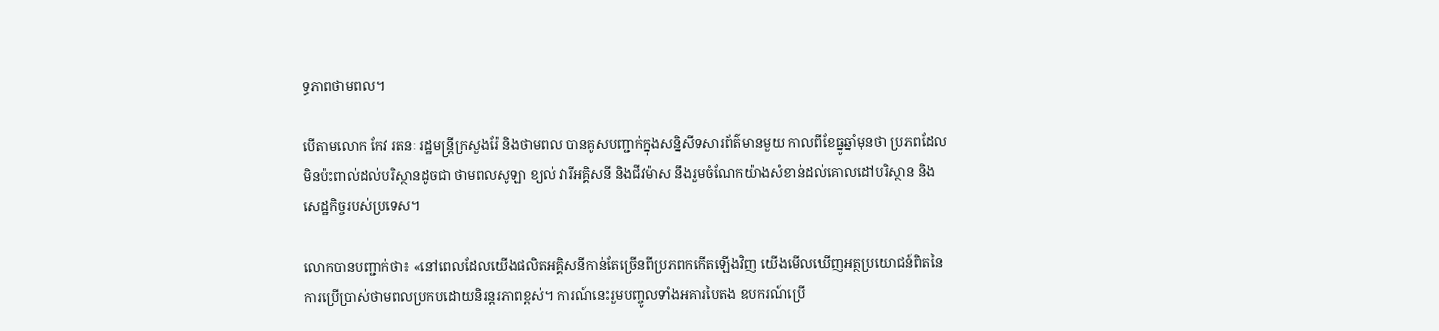ទ្ធភាពថាមពល។

បើតាមលោក កែវ រតនៈ រដ្ឋមន្ត្រីក្រសួងរ៉ែ និងថាមពល បានគូសបញ្ជាក់ក្នុងសន្និសីទសារព័ត៌មានមួយ កាលពីខែធ្នូឆ្នាំមុនថា ប្រភពដែលមិនប៉ះពាល់ដល់បរិស្ថានដូចជា ថាមពលសូឡា ខ្យល់ វារីអគ្គិសនី និងជីវម៉ាស នឹងរួមចំណែកយ៉ាងសំខាន់ដល់គោលដៅបរិស្ថាន និងសេដ្ឋកិច្ចរបស់ប្រទេស។

លោកបានបញ្ជាក់ថា៖ «នៅពេលដែលយើងផលិតអគ្គិសនីកាន់តែច្រើនពីប្រភពកកើតឡើងវិញ យើងមើលឃើញអត្ថប្រយោជន៍ពិតនៃការប្រើប្រាស់ថាមពលប្រកបដោយនិរន្តរភាពខ្ពស់។ ការណ៍នេះរួមបញ្ចូលទាំងអគារបៃតង ឧបករណ៍ប្រើ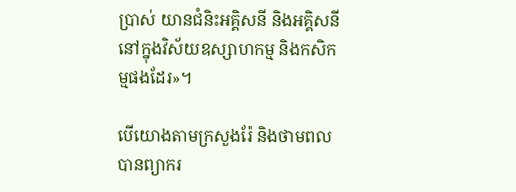ប្រាស់ យានជំនិះអគ្គិសនី និងអគ្គិសនីនៅក្នុងវិស័យឧស្សាហកម្ម និងកសិកម្មផងដែរ»។

បើយោងតាមក្រសួងរ៉ែ និងថាមពលបានព្យាករ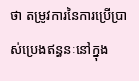ថា តម្រូវការនៃការប្រើប្រាស់ប្រេងឥន្ធនៈនៅក្នុង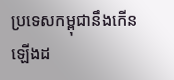ប្រទេសកម្ពុជានឹងកើនឡើងដ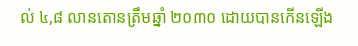ល់ ៤,៨ លានតោនត្រឹមឆ្នាំ ២០៣០ ដោយបានកើនឡើង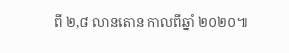ពី ២,៨ លានតោន កាលពីឆ្នាំ ២០២០៕